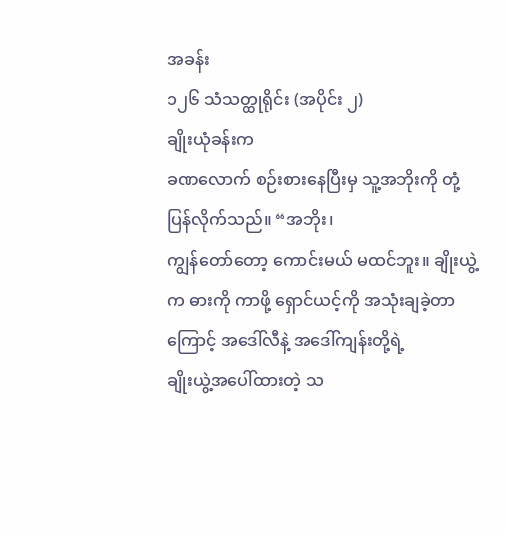အခန်း
၁၂၆ သံသတ္ထုရိုင်း (အပိုင်း ၂)
ချိုးယုံခန်းက
ခဏလောက် စဉ်းစားနေပြီးမှ သူ့အဘိုးကို တုံ့ပြန်လိုက်သည်။ “အဘိုး၊
ကျွန်တော်တော့ ကောင်းမယ် မထင်ဘူး။ ချိုးယွဲ့က ဓားကို ကာဖို့ ရှောင်ယင့်ကို အသုံးချခဲ့တာကြောင့် အဒေါ်လီနဲ့ အဒေါ်ကျန်းတို့ရဲ့
ချိုးယွဲ့အပေါ်ထားတဲ့ သ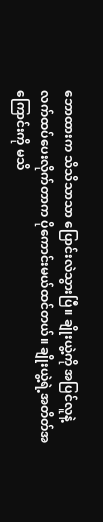ဘောထားက သိသိသာသာ ပြောင်းလဲသွားပြီ။ ချိုးယွဲ့ကို အပြင်လူနဲ့
လက်ထပ်ပေးလိုက်တာက ပိုကောင်းမယ်ထင်တယ်။ ချိုးယွဲ့ရဲ့အတိတ်အကြောင်းကို မသိ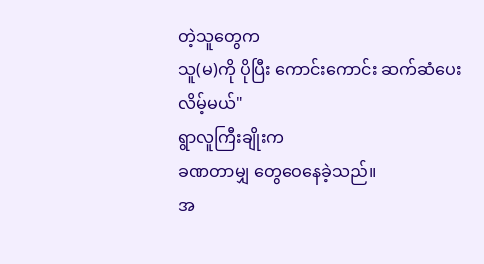တဲ့သူတွေက
သူ(မ)ကို ပိုပြီး ကောင်းကောင်း ဆက်ဆံပေးလိမ့်မယ်"
ရွာလူကြီးချိုးက
ခဏတာမျှ တွေဝေနေခဲ့သည်။
အ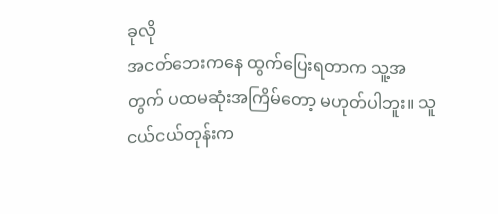ခုလို
အငတ်ဘေးကနေ ထွက်ပြေးရတာက သူ့အတွက် ပထမဆုံးအကြိမ်တော့ မဟုတ်ပါဘူး။ သူ
ငယ်ငယ်တုန်းက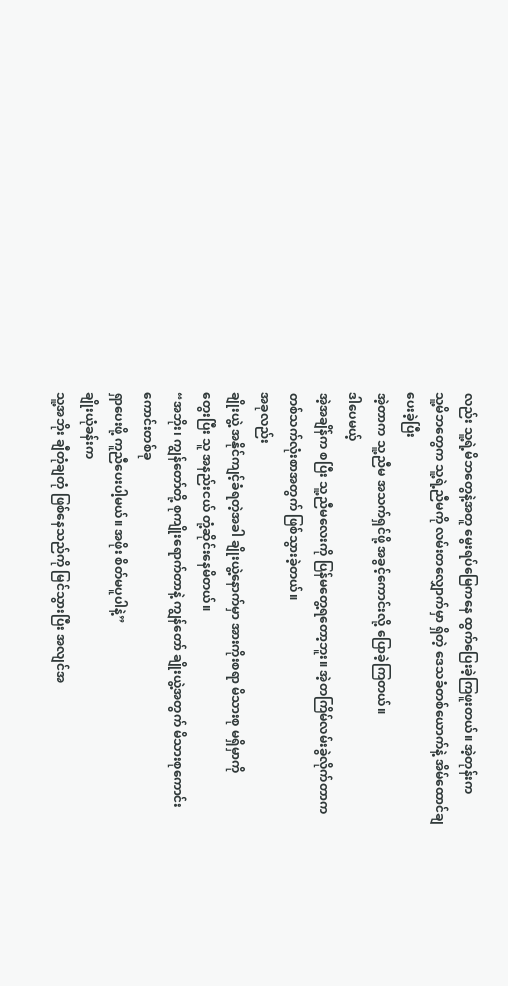လည်း သူ့ရဲ့မိဘတွေနဲ့အတူ မွေးရပ်မြေကနေ ထွက်ပြေးခဲ့ကြဖူးတယ်။ အဲ့တုန်းက
သူ့မိဘတွေက သူ့ရဲ့ညီမကို လမ်းတလျှောက်မှာ ရှိတဲ့ ဒေသခံတစ်ယောက်နဲ့ အိမ်ထောင်ချပေးခဲ့ပြီး
အဲ့တာက သူ့ညီမ အသက်ရှင်ဖို့ အခွင့်ကောင်းလို့ ပြောခဲ့ကြတယ်။
ဒါပေမယ့်
အဲ့အချိန်က စပြီး သူ့ညီမလေးကို ပြန်မတွေ့ရတော့ဘူး။ အဲ့တကြိမ်လမ်းခွဲလိုက်တာက
တစ်သက်လုံးစာအတွက် ဖြစ်သွားခဲ့တယ်။
အခုလည်း
ချိုးယွဲ့ အနိုင်ကျင့်ခံရတဲ့အခါ ချိုးယွဲ့နောက်မှာ အားကိုးစရာ မိသားစု မရှိမှာကို
တွေးပြီး သူ အနည်းငယ် တုံ့ဆိုင်းနေမိတယ်။
“အဘိုး၊ ကျွန်တော်တို့ စုကျိုးရောက်တာနဲ့ ကျွန်တော် ချိုးယွဲ့အတွက် မိသားစုကောင်းကောင်းတစ်ခု
ရှာပေးဖို့ ကူညီပေးပါ့မယ်။ အဖိုး စိတ်မပူပါနဲ့”
ချိုးယုံခန်းက
သူ့အဘိုး ချီတုံချတုံ ဖြစ်နေသည်ကို မြင်သွားပြီး အလျင်အ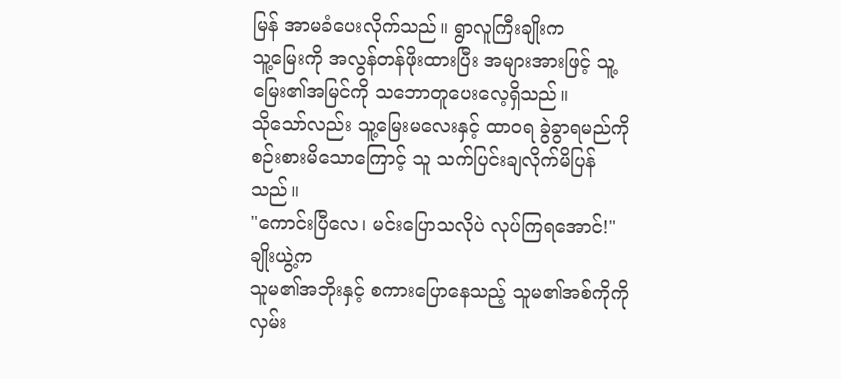မြန် အာမခံပေးလိုက်သည်။ ရွာလူကြီးချိုးက
သူ့မြေးကို အလွန်တန်ဖိုးထားပြီး အများအားဖြင့် သူ့မြေး၏အမြင်ကို သဘောတူပေးလေ့ရှိသည်။
သိုသော်လည်း သူ့မြေးမလေးနှင့် ထာဝရ ခွဲခွာရမည်ကို စဉ်းစားမိသောကြောင့် သူ သက်ပြင်းချလိုက်မိပြန်သည်။
"ကောင်းပြီလေ၊ မင်းပြောသလိုပဲ လုပ်ကြရအောင်!"
ချိုးယွဲ့က
သူမ၏အဘိုးနှင့် စကားပြောနေသည့် သူမ၏အစ်ကိုကို လှမ်း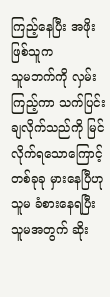ကြည့်နေပြီး အဖိုးဖြစ်သူက
သူမဘက်ကို လှမ်းကြည့်ကာ သက်ပြင်းချလိုက်သည်ကို မြင်လိုက်ရသောကြောင့် တစ်ခုခု မှားနေပြီဟု
သူမ ခံစားနေရပြီး သူမအတွက် ဆိုး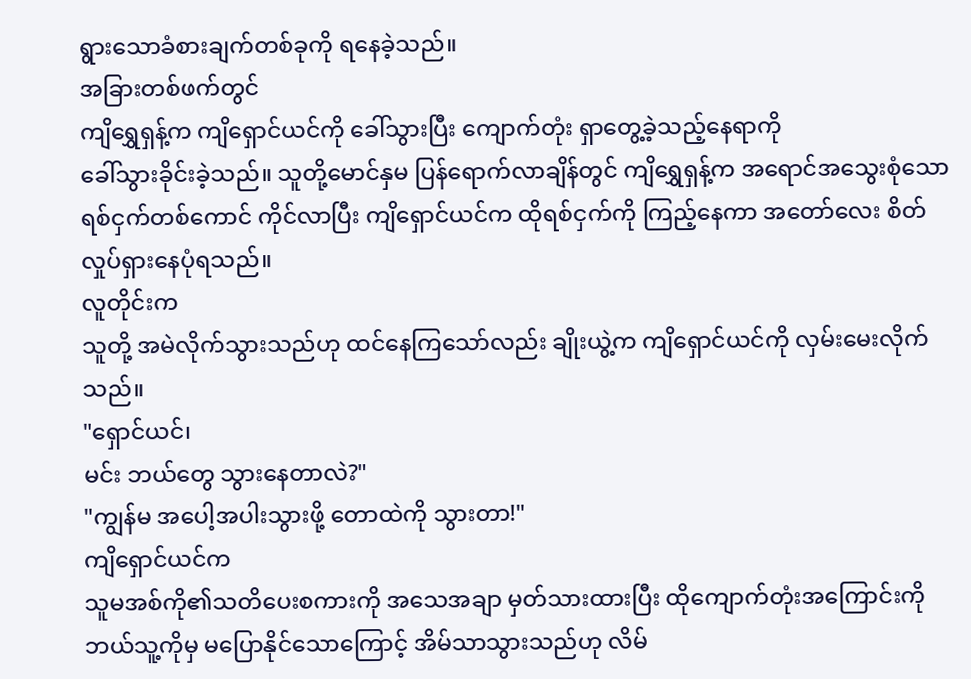ရွားသောခံစားချက်တစ်ခုကို ရနေခဲ့သည်။
အခြားတစ်ဖက်တွင်
ကျိရွှေရှန့်က ကျိရှောင်ယင်ကို ခေါ်သွားပြီး ကျောက်တုံး ရှာတွေ့ခဲ့သည့်နေရာကို
ခေါ်သွားခိုင်းခဲ့သည်။ သူတို့မောင်နှမ ပြန်ရောက်လာချိန်တွင် ကျိရွှေရှန့်က အရောင်အသွေးစုံသော
ရစ်ငှက်တစ်ကောင် ကိုင်လာပြီး ကျိရှောင်ယင်က ထိုရစ်ငှက်ကို ကြည့်နေကာ အတော်လေး စိတ်လှုပ်ရှားနေပုံရသည်။
လူတိုင်းက
သူတို့ အမဲလိုက်သွားသည်ဟု ထင်နေကြသော်လည်း ချိုးယွဲ့က ကျိရှောင်ယင်ကို လှမ်းမေးလိုက်သည်။
"ရှောင်ယင်၊
မင်း ဘယ်တွေ သွားနေတာလဲ?"
"ကျွန်မ အပေါ့အပါးသွားဖို့ တောထဲကို သွားတာ!"
ကျိရှောင်ယင်က
သူမအစ်ကို၏သတိပေးစကားကို အသေအချာ မှတ်သားထားပြီး ထိုကျောက်တုံးအကြောင်းကို
ဘယ်သူ့ကိုမှ မပြောနိုင်သောကြောင့် အိမ်သာသွားသည်ဟု လိမ်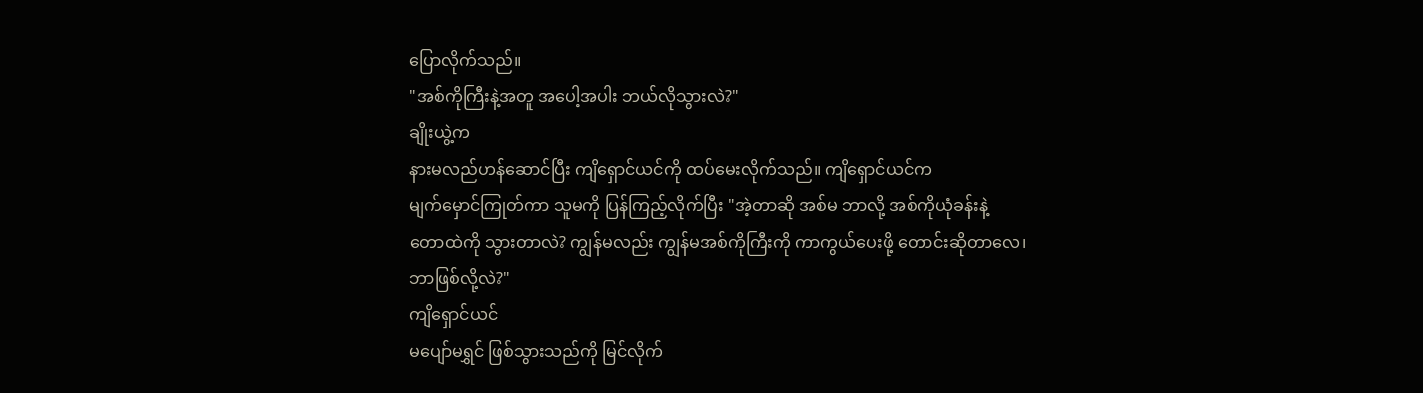ပြောလိုက်သည်။
"အစ်ကိုကြီးနဲ့အတူ အပေါ့အပါး ဘယ်လိုသွားလဲ?"
ချိုးယွဲ့က
နားမလည်ဟန်ဆောင်ပြီး ကျိရှောင်ယင်ကို ထပ်မေးလိုက်သည်။ ကျိရှောင်ယင်က
မျက်မှောင်ကြုတ်ကာ သူမကို ပြန်ကြည့်လိုက်ပြီး "အဲ့တာဆို အစ်မ ဘာလို့ အစ်ကိုယုံခန်းနဲ့
တောထဲကို သွားတာလဲ? ကျွန်မလည်း ကျွန်မအစ်ကိုကြီးကို ကာကွယ်ပေးဖို့ တောင်းဆိုတာလေ၊
ဘာဖြစ်လို့လဲ?"
ကျိရှောင်ယင်
မပျော်မရွှင် ဖြစ်သွားသည်ကို မြင်လိုက်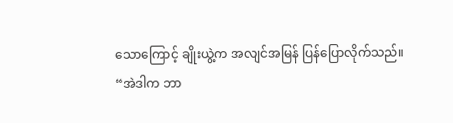သောကြောင့် ချိုးယွဲ့က အလျင်အမြန် ပြန်ပြောလိုက်သည်။
“အဲဒါက ဘာ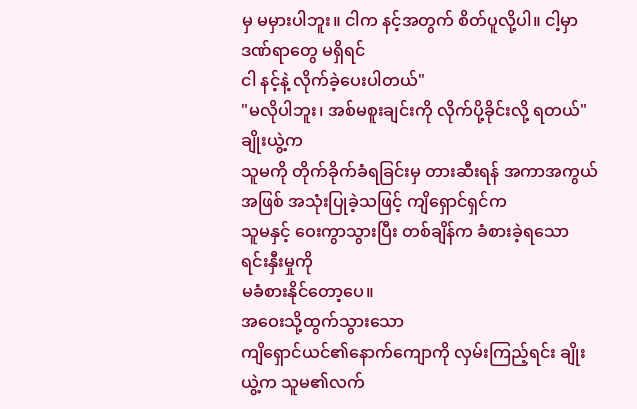မှ မမှားပါဘူး။ ငါက နင့်အတွက် စိတ်ပူလို့ပါ။ ငါ့မှာ ဒဏ်ရာတွေ မရှိရင်
ငါ နင့်နဲ့ လိုက်ခဲ့ပေးပါတယ်"
"မလိုပါဘူး၊ အစ်မစူးချင်းကို လိုက်ပို့ခိုင်းလို့ ရတယ်"
ချိုးယွဲ့က
သူမကို တိုက်ခိုက်ခံရခြင်းမှ တားဆီးရန် အကာအကွယ်အဖြစ် အသုံးပြုခဲ့သဖြင့် ကျိရှောင်ရှင်က
သူမနှင့် ဝေးကွာသွားပြီး တစ်ချိန်က ခံစားခဲ့ရသော ရင်းနှီးမှုကို
မခံစားနိုင်တော့ပေ။
အဝေးသို့ထွက်သွားသော
ကျိရှောင်ယင်၏နောက်ကျောကို လှမ်းကြည့်ရင်း ချိုးယွဲ့က သူမ၏လက်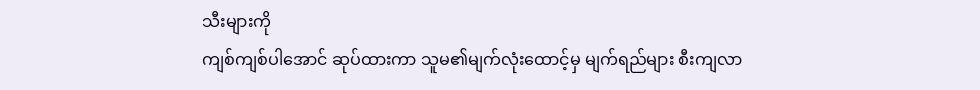သီးများကို
ကျစ်ကျစ်ပါအောင် ဆုပ်ထားကာ သူမ၏မျက်လုံးထောင့်မှ မျက်ရည်များ စီးကျလာ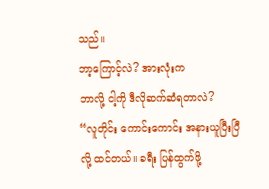သည်။
ဘာ့ကြောင့်လဲ? အားလုံးက
ဘာလို့ ငါ့ကို ဒီလိုဆက်ဆံရတာလဲ?
“လူတိုင်း ကောင်းကောင်း အနားယူပြီးပြီလို့ ထင်တယ်။ ခရီး ပြန်ထွက်ဖို့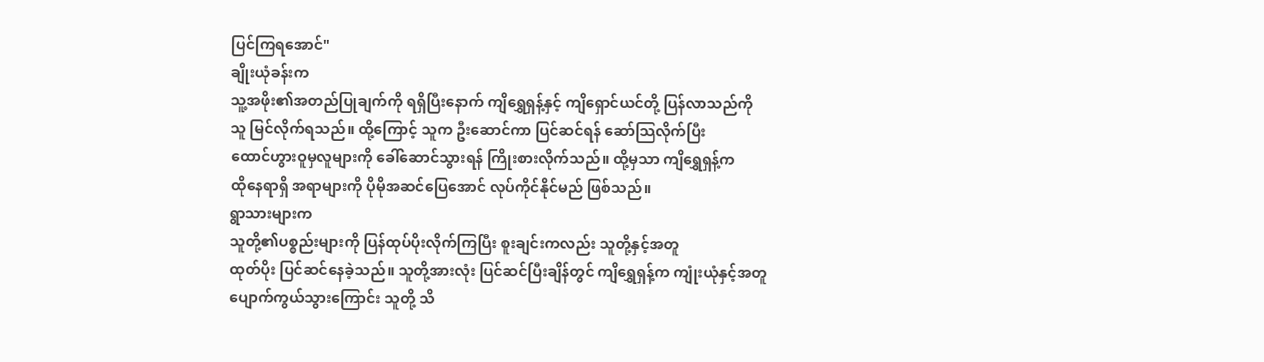ပြင်ကြရအောင်"
ချိုးယုံခန်းက
သူ့အဖိုး၏အတည်ပြုချက်ကို ရရှိပြီးနောက် ကျိရွှေရှန့်နှင့် ကျိရှောင်ယင်တို့ ပြန်လာသည်ကို
သူ မြင်လိုက်ရသည်။ ထို့ကြောင့် သူက ဦးဆောင်ကာ ပြင်ဆင်ရန် ဆော်သြလိုက်ပြီး
ထောင်ဟွားဝူမှလူများကို ခေါ်ဆောင်သွားရန် ကြိုးစားလိုက်သည်။ ထို့မှသာ ကျိရွှေရှန့်က
ထိုနေရာရှိ အရာများကို ပိုမိုအဆင်ပြေအောင် လုပ်ကိုင်နိုင်မည် ဖြစ်သည်။
ရွာသားများက
သူတို့၏ပစ္စည်းများကို ပြန်ထုပ်ပိုးလိုက်ကြပြီး စူးချင်းကလည်း သူတို့နှင့်အတူ
ထုတ်ပိုး ပြင်ဆင်နေခဲ့သည်။ သူတို့အားလုံး ပြင်ဆင်ပြီးချိန်တွင် ကျိရွှေရှန့်က ကျုံးယုံနှင့်အတူ
ပျောက်ကွယ်သွားကြောင်း သူတို့ သိ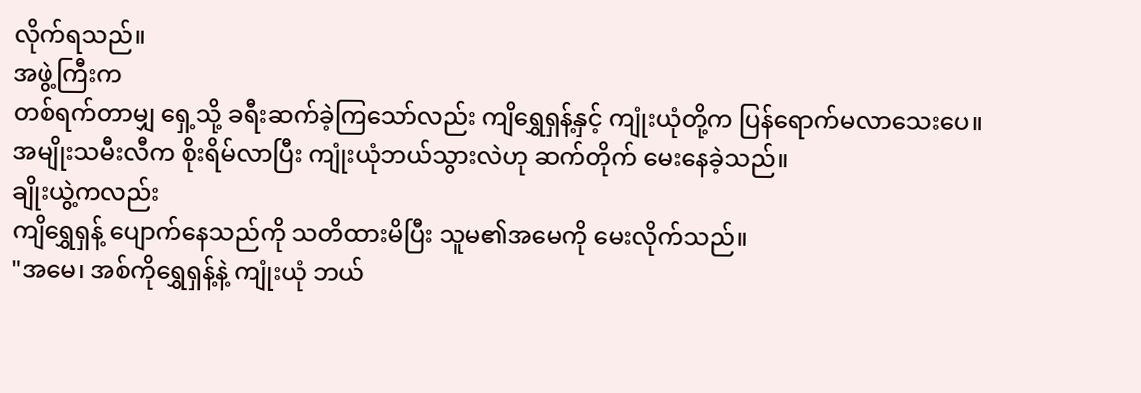လိုက်ရသည်။
အဖွဲ့ကြီးက
တစ်ရက်တာမျှ ရှေ့သို့ ခရီးဆက်ခဲ့ကြသော်လည်း ကျိရွှေရှန့်နှင့် ကျုံးယုံတို့က ပြန်ရောက်မလာသေးပေ။
အမျိုးသမီးလီက စိုးရိမ်လာပြီး ကျုံးယုံဘယ်သွားလဲဟု ဆက်တိုက် မေးနေခဲ့သည်။
ချိုးယွဲ့ကလည်း
ကျိရွှေရှန့် ပျောက်နေသည်ကို သတိထားမိပြီး သူမ၏အမေကို မေးလိုက်သည်။
"အမေ၊ အစ်ကိုရွှေရှန့်နဲ့ ကျုံးယုံ ဘယ်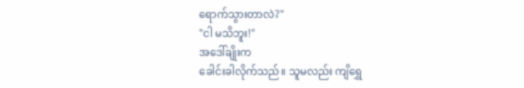ရောက်သွားတာလဲ?"
"ငါ မသိဘူး!"
အဒေါ်ချိုးက
ခေါင်းခါလိုက်သည်။ သူမလည်း ကျိရွှေ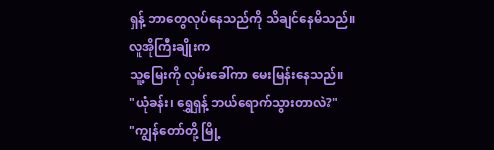ရှန့် ဘာတွေလုပ်နေသည်ကို သိချင်နေမိသည်။
လူအိုကြီးချိုးက
သူ့မြေးကို လှမ်းခေါ်ကာ မေးမြန်းနေသည်။
"ယုံခန်း၊ ရွှေရှန့် ဘယ်ရောက်သွားတာလဲ?"
"ကျွန်တော်တို့ မြို့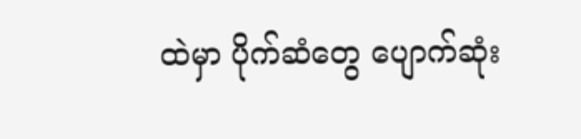ထဲမှာ ပိုက်ဆံတွေ ပျောက်ဆုံး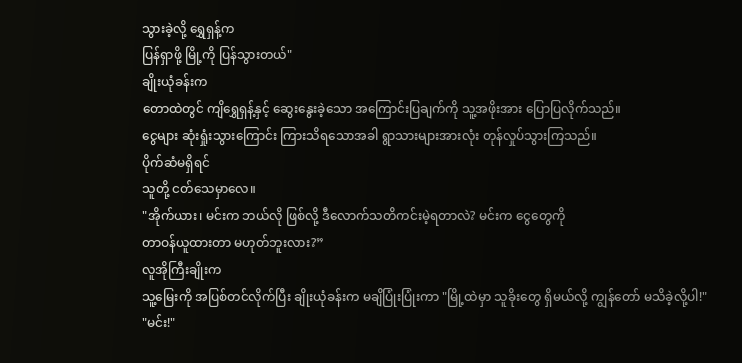သွားခဲ့လို့ ရွှေရှန့်က
ပြန်ရှာဖို့ မြို့ကို ပြန်သွားတယ်"
ချိုးယုံခန်းက
တောထဲတွင် ကျိရွှေရှန့်နှင့် ဆွေးနွေးခဲ့သော အကြောင်းပြချက်ကို သူ့အဖိုးအား ပြောပြလိုက်သည်။
ငွေများ ဆုံးရှုံးသွားကြောင်း ကြားသိရသောအခါ ရွာသားများအားလုံး တုန်လှုပ်သွားကြသည်။
ပိုက်ဆံမရှိရင်
သူတို့ ငတ်သေမှာလေ။
"အိုက်ယား၊ မင်းက ဘယ်လို ဖြစ်လို့ ဒီလောက်သတိကင်းမဲ့ရတာလဲ? မင်းက ငွေတွေကို
တာဝန်ယူထားတာ မဟုတ်ဘူးလား?”
လူအိုကြီးချိုးက
သူ့မြေးကို အပြစ်တင်လိုက်ပြီး ချိုးယုံခန်းက မချိပြုံးပြုံးကာ "မြို့ထဲမှာ သူခိုးတွေ ရှိမယ်လို့ ကျွန်တော် မသိခဲ့လို့ပါ!"
"မင်း!"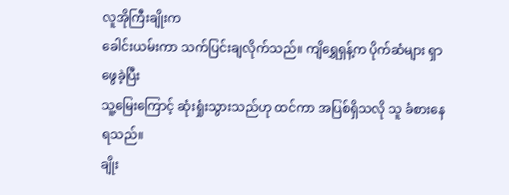လူအိုကြီးချိုးက
ခေါင်းယမ်းကာ သက်ပြင်းချလိုက်သည်။ ကျိရွှေရှန့်က ပိုက်ဆံများ ရှာဖွေခဲ့ပြီး
သူ့မြေးကြောင့် ဆုံးရှုံးသွားသည်ဟု ထင်ကာ အပြစ်ရှိသလို သူ ခံစားနေရသည်။
ချိုး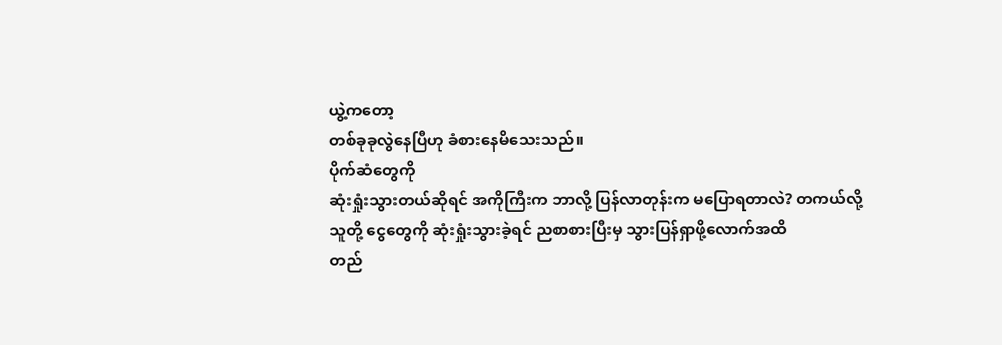ယွဲ့ကတော့
တစ်ခုခုလွဲနေပြီဟု ခံစားနေမိသေးသည်။
ပိုက်ဆံတွေကို
ဆုံးရှုံးသွားတယ်ဆိုရင် အကိုကြီးက ဘာလို့ ပြန်လာတုန်းက မပြောရတာလဲ? တကယ်လို့
သူတို့ ငွေတွေကို ဆုံးရှုံးသွားခဲ့ရင် ညစာစားပြီးမှ သွားပြန်ရှာဖို့လောက်အထိ
တည်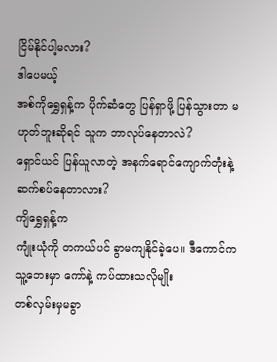ငြိမ်နိုင်ပါ့မလား?
ဒါပေမယ့်
အစ်ကိုရွှေရှန့်က ပိုက်ဆံတွေ ပြန်ရှာဖို့ ပြန်သွားတာ မဟုတ်ဘူးဆိုရင် သူက ဘာလုပ်နေတာလဲ?
ရှောင်ယင် ပြန်ယူလာတဲ့ အနက်ရောင်ကျောက်တုံးနဲ့ ဆက်စပ်နေတာလား?
ကျိရွှေရှန့်က
ကျုံးယုံကို တကယ်ပင် ခွာမကျနိုင်ခဲ့ပေ။ ဒီကောင်က သူ့ဘေးမှာ ကော်နဲ့ ကပ်ထားသလိုမျိုး
တစ်လှမ်းမှမခွာ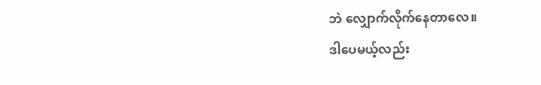ဘဲ လျှောက်လိုက်နေတာလေ။
ဒါပေမယ့်လည်း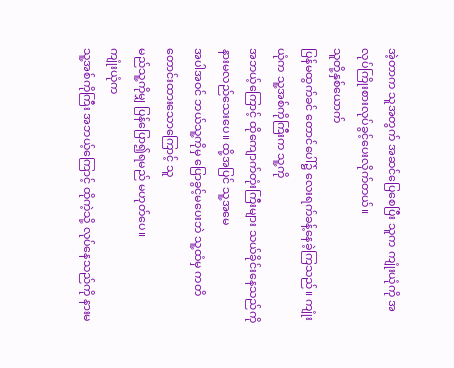အဲ့တာက သူအတွက် အဆင်ပြေစေပြီး သူက ကျုံးယုံကို အလုပ်ကြိုးစားလုပ်ခွင့်ပေးလိုက်တယ်။
သူတို့နှစ်ယောက်
ပြန်မထွက်ခင် တောင်ပေါ်၌ လေးရက်ခန့်နေခဲ့ကြသည်။ ကျုံးယုံက သူ့အစ်ကိုကြီးက သူ့ကို
အဘယ့်ကြောင့် ထိုကျောက်တုံးကြီးများ သယ်ခိုင်းနေသည်ကို နားမလည်သေးပေ။ ထို့အပြင် သူ့အမေ
အပါအဝင် ဘယ်သူ့ကိုမှ ပြောခွင့်မပေးဘဲ သူ့ထံမှ ကတိတောင်းထားသောကြောင့် သူ
မည်သူ့ကိုမျှ ပြန်ပြော၍ရမည် မဟုတ်ပေ။
ကျုံးယုံက
သူ့အစ်ကိုကြီး အဘယ့်ကြောင့် ထိုကဲ့သို့ လုပ်နေသည်ကို နားမ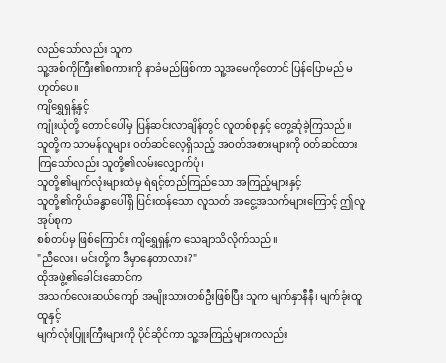လည်သော်လည်း သူက
သူ့အစ်ကိုကြီး၏စကားကို နာခံမည်ဖြစ်ကာ သူ့အမေကိုတောင် ပြန်ပြောမည် မဟုတ်ပေ။
ကျိရွှေရှန့်နှင့်
ကျုံးယုံတို့ တောင်ပေါ်မှ ပြန်ဆင်းလာချိန်တွင် လူတစ်စုနှင့် တွေ့ဆုံခဲ့ကြသည်။
သူတို့က သာမန်လူများ ဝတ်ဆင်လေ့ရှိသည့် အဝတ်အစားများကို ၀တ်ဆင်ထားကြသော်လည်း သူတို့၏လမ်းလျှောက်ပုံ၊
သူတို့၏မျက်လုံးများထဲမှ ရဲရင့်တည်ကြည်သော အကြည့်များနှင့်
သူတို့၏ကိုယ်ခန္ဓာပေါ်ရှိ ပြင်းထန်သော လူသတ် အငွေ့အသက်များကြောင့် ဤလူအုပ်စုက
စစ်တပ်မှ ဖြစ်ကြောင်း ကျိရွှေရှန့်က သေချာသိလိုက်သည်။
"ညီလေး၊ မင်းတို့က ဒီမှာနေတာလား?"
ထိုအဖွဲ့၏ခေါင်းဆောင်က
အသက်လေးဆယ်ကျော် အမျိုးသားတစ်ဦးဖြစ်ပြီး သူက မျက်နှာနီနီ၊ မျက်ခုံးထူထူနှင့်
မျက်လုံးပြူးကြီးများကို ပိုင်ဆိုင်ကာ သူ့အကြည့်များကလည်း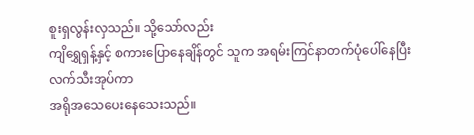စူးရှလွန်းလှသည်။ သို့သော်လည်း
ကျိရွှေရှန့်နှင့် စကားပြောနေချိန်တွင် သူက အရမ်းကြင်နာတက်ပုံပေါ်နေပြီး လက်သီးအုပ်ကာ
အရိုအသေပေးနေသေးသည်။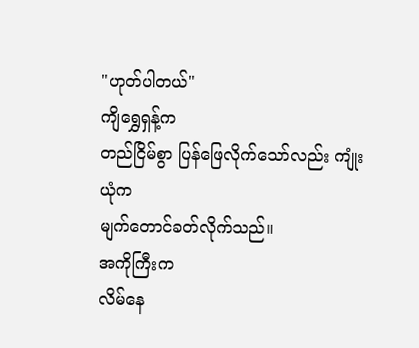"ဟုတ်ပါတယ်"
ကျိရွှေရှန့်က
တည်ငြိမ်စွာ ပြန်ဖြေလိုက်သော်လည်း ကျုံးယုံက
မျက်တောင်ခတ်လိုက်သည်။
အကိုကြီးက
လိမ်နေ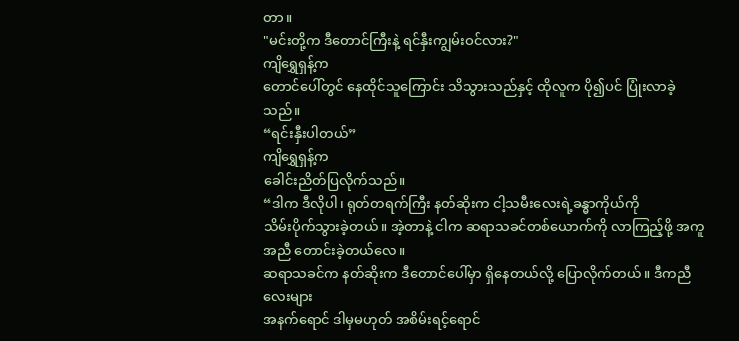တာ။
"မင်းတို့က ဒီတောင်ကြီးနဲ့ ရင်နှီးကျွမ်းဝင်လား?"
ကျိရွှေရှန့်က
တောင်ပေါ်တွင် နေထိုင်သူကြောင်း သိသွားသည်နှင့် ထိုလူက ပို၍ပင် ပြုံးလာခဲ့သည်။
“ရင်းနှီးပါတယ်”
ကျိရွှေရှန့်က
ခေါင်းညိတ်ပြလိုက်သည်။
“ဒါက ဒီလိုပါ၊ ရုတ်တရက်ကြီး နတ်ဆိုးက ငါ့သမီးလေးရဲ့ခန္ဓာကိုယ်ကို
သိမ်းပိုက်သွားခဲ့တယ်။ အဲ့တာနဲ့ ငါက ဆရာသခင်တစ်ယောက်ကို လာကြည့်ဖို့ အကူအညီ တောင်းခဲ့တယ်လေ။
ဆရာသခင်က နတ်ဆိုးက ဒီတောင်ပေါ်မှာ ရှိနေတယ်လို့ ပြောလိုက်တယ်။ ဒီကညီလေးများ
အနက်ရောင် ဒါမှမဟုတ် အစိမ်းရင့်ရောင်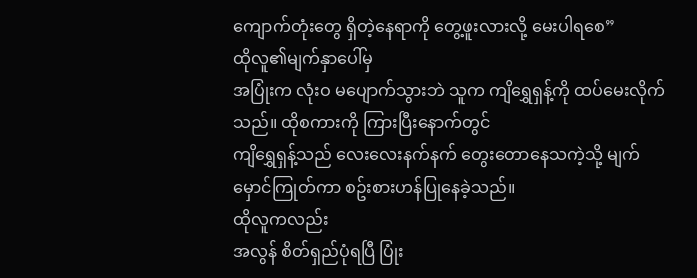ကျောက်တုံးတွေ ရှိတဲ့နေရာကို တွေ့ဖူးလားလို့ မေးပါရစေ”
ထိုလူ၏မျက်နှာပေါ်မှ
အပြုံးက လုံးဝ မပျောက်သွားဘဲ သူက ကျိရွှေရှန့်ကို ထပ်မေးလိုက်သည်။ ထိုစကားကို ကြားပြီးနောက်တွင်
ကျိရွှေရှန့်သည် လေးလေးနက်နက် တွေးတောနေသကဲ့သို့ မျက်မှောင်ကြုတ်ကာ စဥ်းစားဟန်ပြုနေခဲ့သည်။
ထိုလူကလည်း
အလွန် စိတ်ရှည်ပုံရပြီ ပြုံး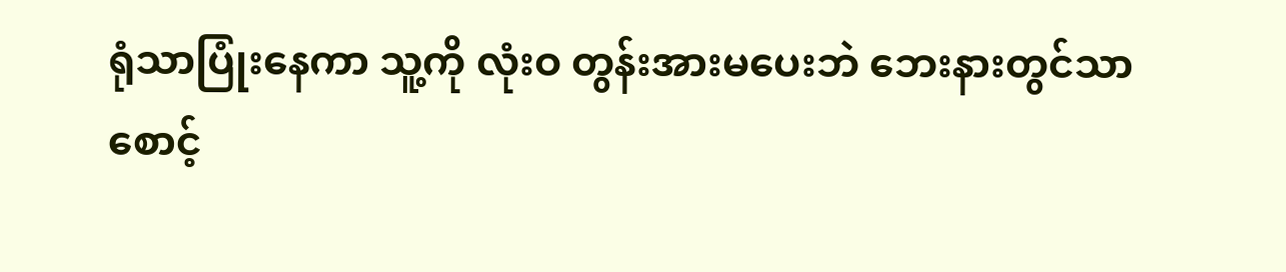ရုံသာပြုံးနေကာ သူ့ကို လုံးဝ တွန်းအားမပေးဘဲ ဘေးနားတွင်သာ
စောင့်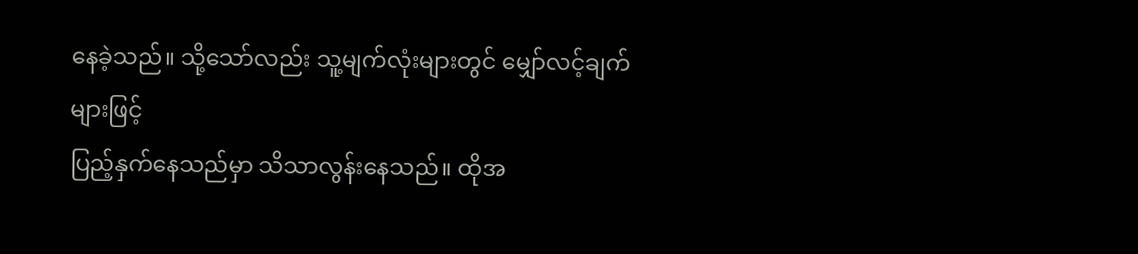နေခဲ့သည်။ သို့သော်လည်း သူ့မျက်လုံးများတွင် မျှော်လင့်ချက်များဖြင့်
ပြည့်နှက်နေသည်မှာ သိသာလွန်းနေသည်။ ထိုအ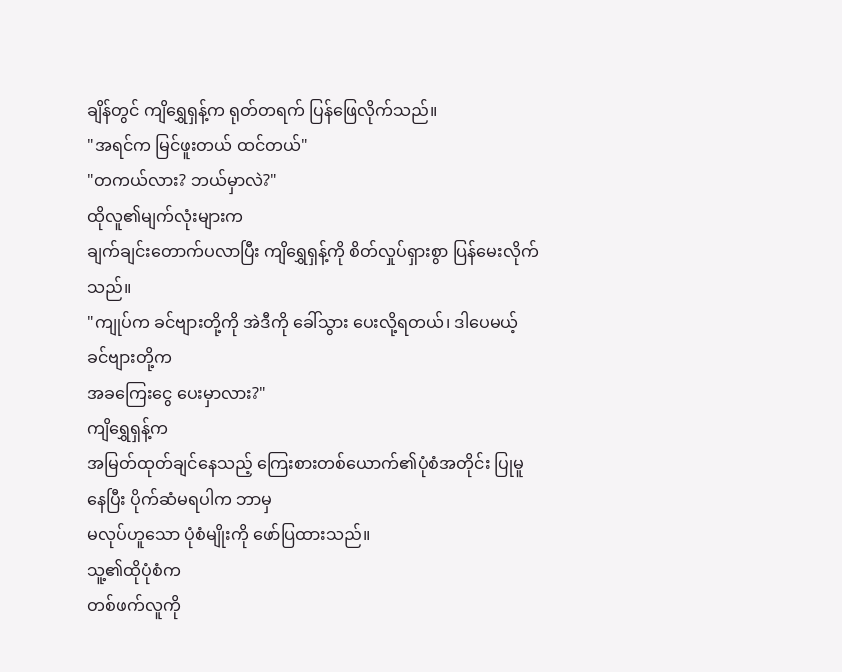ချိန်တွင် ကျိရွှေရှန့်က ရုတ်တရက် ပြန်ဖြေလိုက်သည်။
"အရင်က မြင်ဖူးတယ် ထင်တယ်"
"တကယ်လား? ဘယ်မှာလဲ?"
ထိုလူ၏မျက်လုံးများက
ချက်ချင်းတောက်ပလာပြီး ကျိရွှေရှန့်ကို စိတ်လှုပ်ရှားစွာ ပြန်မေးလိုက်သည်။
"ကျုပ်က ခင်ဗျားတို့ကို အဲဒီကို ခေါ်သွား ပေးလို့ရတယ်၊ ဒါပေမယ့် ခင်ဗျားတို့က
အခကြေးငွေ ပေးမှာလား?"
ကျိရွှေရှန့်က
အမြတ်ထုတ်ချင်နေသည့် ကြေးစားတစ်ယောက်၏ပုံစံအတိုင်း ပြုမူနေပြီး ပိုက်ဆံမရပါက ဘာမှ
မလုပ်ဟူသော ပုံစံမျိုးကို ဖော်ပြထားသည်။
သူ့၏ထိုပုံစံက
တစ်ဖက်လူကို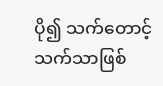ပို၍ သက်တောင့်သက်သာဖြစ်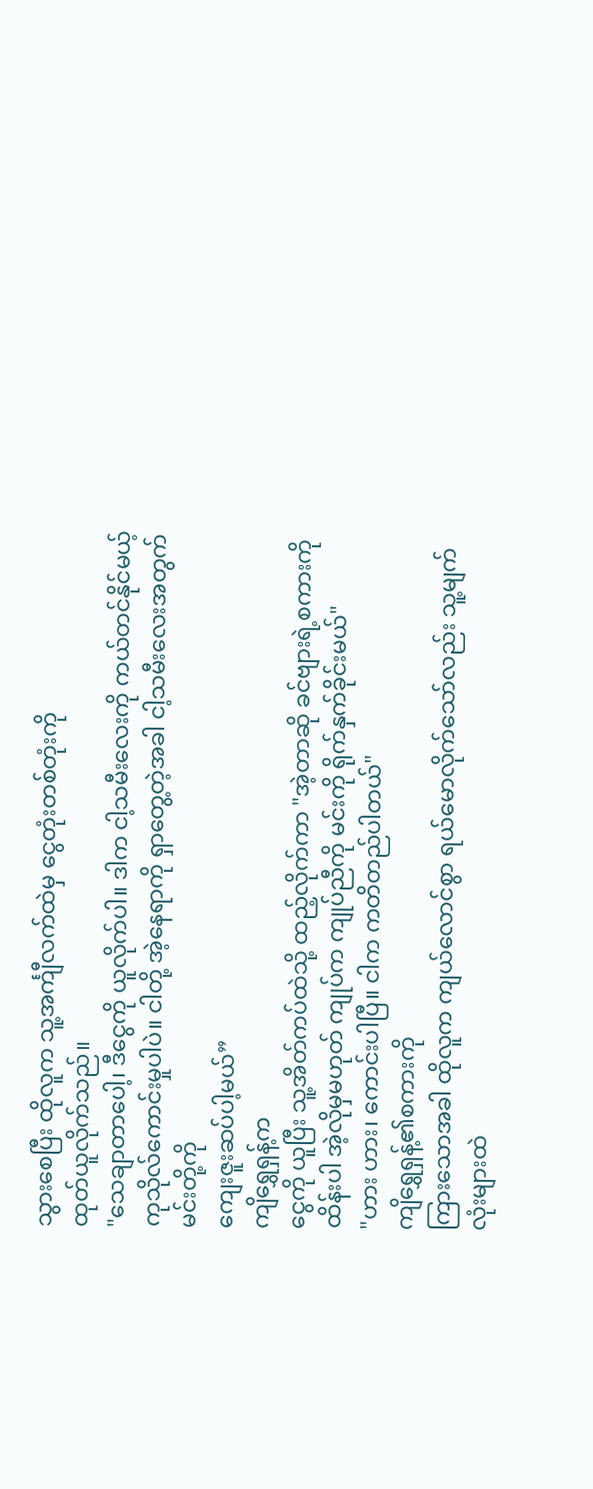သွားစေပြီး ထိုလူက သူ့အင်္ကျီလက်ထဲမှ ငွေတုံးတစ်တုံးကို
ထုတ်ယူလိုက်သည်။
"သေချာတာပေါ့၊ ဒီငွေကို ယူလိုက်ပါ။ ဒါက ငါ့သမီးလေးကို ကယ်တင်နိုင်မယ့်
ကုသိုလ်ကောင်းမှုပါပဲ။ ငါတို့ အဲ့နေရာကို ရှာတွေ့တဲ့အခါ ငါ့သမီးလေးအတွက် မင်းတို့ကို
ကျေးဇူးဆပ်ပါ့မယ်”
ကျိရွှေရှန့်က
ငွေကို ယူပြီး သူ့အိတ်ကပ်ထဲသို့ ထည့်လိုက်ကာ "အဲ့တာဆို ခင်ဗျားရဲ့စကားကို
ထိန်းပါ အဲ့လိုမှမဟုတ် ကျုပ်က ကျုပ်ညီကို မင်းကို ရိုက်နှက်ခိုင်းမယ်"
"ဟား ဟား၊ ကောင်းပါပြီ။ ငါက ကတိတည်ပါတယ်"
ကျိရွှေရှန့်၏စကားကို
ကြားသောအခါ ထိုလူက ကျယ်လောင်စွာ ရယ်မောလိုက်သော်လည်း သူ့မျက်လုံးများထဲ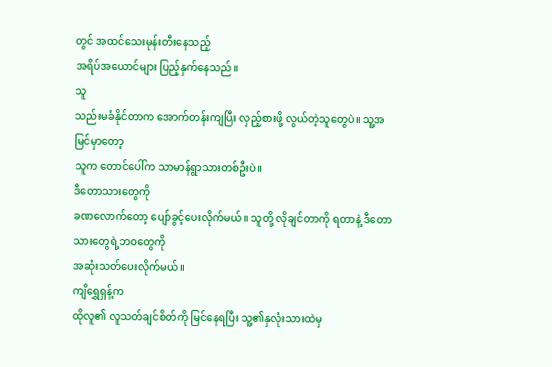တွင် အထင်သေးမုန်းတီးနေသည့်
အရိပ်အယောင်များ ပြည့်နှက်နေသည်။
သူ
သည်းမခံနိုင်တာက အောက်တန်းကျပြီး လှည့်စားဖို့ လွယ်တဲ့သူတွေပဲ။ သူ့အမြင်မှာတော့
သူက တောင်ပေါ်က သာမာန်ရွာသားတစ်ဦးပဲ။
ဒီတောသားတွေကို
ခဏလောက်တော့ ပျော်ခွင့်ပေးလိုက်မယ်။ သူတို့ လိုချင်တာကို ရတာနဲ့ ဒီတောသားတွေရဲ့ဘဝတွေကို
အဆုံးသတ်ပေးလိုက်မယ်။
ကျိရွှေရှန့်က
ထိုလူ၏ လူသတ်ချင်စိတ်ကို မြင်နေရပြီး သူ့၏နှလုံးသားထဲမှ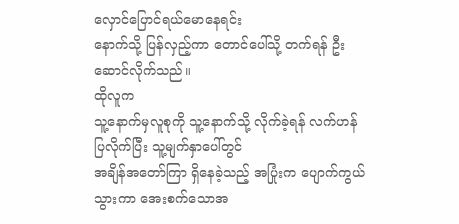လှောင်ပြောင်ရယ်မောနေရင်း
နောက်သို့ ပြန်လှည့်ကာ တောင်ပေါ်သို့ တက်ရန် ဦးဆောင်လိုက်သည်။
ထိုလူက
သူ့နောက်မှလူစုကို သူ့နောက်သို့ လိုက်ခဲ့ရန် လက်ဟန်ပြလိုက်ပြီး သူ့မျက်နှာပေါ်တွင်
အချိန်အတော်ကြာ ရှိနေခဲ့သည့် အပြုံးက ပျောက်ကွယ်သွားကာ အေးစက်သောအ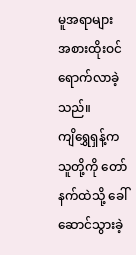မူအရာများ
အစားထိုးဝင်ရောက်လာခဲ့သည်။
ကျိရွှေရှန့်က
သူတို့ကို တော်နက်ထဲသို့ ခေါ်ဆောင်သွားခဲ့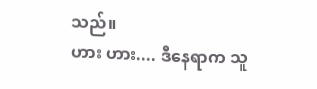သည်။
ဟား ဟား.... ဒီနေရာက သူ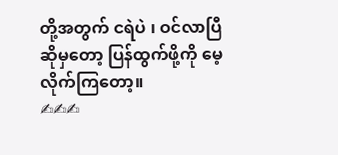တို့အတွက် ငရဲပဲ ၊ ဝင်လာပြီ ဆိုမှတော့ ပြန်ထွက်ဖို့ကို မေ့လိုက်ကြတော့။
✍✍✍